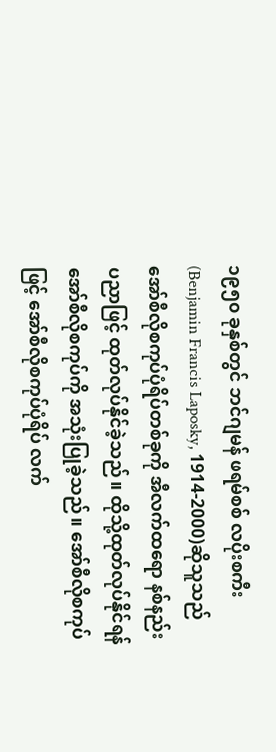၁၉၅၀ ခုနှစ်တွင် ဘင်ဂျမန် ဖရမ်စစ် လပိုးစကီး (Benjamin Francis Laposky, 1914-2000)ဆိုသူသည် အော်စီလိုစကုပ်ပုံရိပ်တစ်ခုကို အီလက်ထရော နစ်နည်းပညာဖြင့် ထုတ်လုပ်နိုင်ခဲ့သည်။ ထိုသို့ထုတ်လုပ်နိုင်ရန် အော်စီလိုစကုပ်ကို အသုံးပြုခဲ့သည်။ အော်စီလိုစကုပ်ဖြင့် အော်စီလိုစကုပ်ပုံရိပ် လက်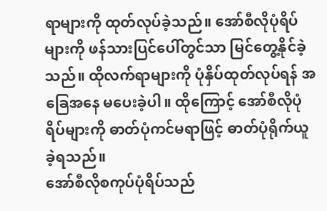ရာများကို ထုတ်လုပ်ခဲ့သည်။ အော်စီလိုပုံရိပ်များကို ဖန်သားပြင်ပေါ်တွင်သာ မြင်တွေ့နိုင်ခဲ့သည်။ ထိုလက်ရာများကို ပုံနှိပ်ထုတ်လုပ်ရန် အခြေအနေ မပေးခဲ့ပါ။ ထိုကြောင့် အော်စီလိုပုံရိပ်များကို ဓာတ်ပုံကင်မရာဖြင့် ဓာတ်ပုံရိုက်ယူခဲ့ရသည်။
အော်စီလိုစကုပ်ပုံရိပ်သည်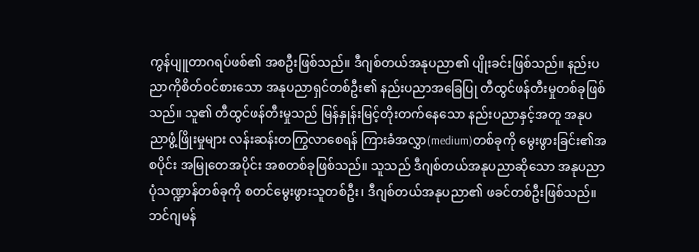ကွန်ပျူတာဂရပ်ဖစ်၏ အစဦးဖြစ်သည်။ ဒီဂျစ်တယ်အနုပညာ၏ ပျိုးခင်းဖြစ်သည်။ နည်းပညာကိုစိတ်ဝင်စားသော အနုပညာရှင်တစ်ဦး၏ နည်းပညာအခြေပြု တီထွင်ဖန်တီးမှုတစ်ခုဖြစ်သည်။ သူ၏ တီထွင်ဖန်တီးမှုသည် မြန်နှုန်းမြင့်တိုးတက်နေသော နည်းပညာနှင့်အတူ အနုပညာဖွံ့ဖြိုးမှုများ လန်းဆန်းတကြွလာစေရန် ကြားခံအလွှာ(medium)တစ်ခုကို မွေးဖွားခြင်း၏အစပိုင်း အမြုတေအပိုင်း အစတစ်ခုဖြစ်သည်။ သူသည် ဒီဂျစ်တယ်အနုပညာဆိုသော အနုပညာပုံသဏ္ဍာန်တစ်ခုကို စတင်မွေးဖွားသူတစ်ဦး၊ ဒီဂျစ်တယ်အနုပညာ၏ ဖခင်တစ်ဦးဖြစ်သည်။
ဘင်ဂျမန်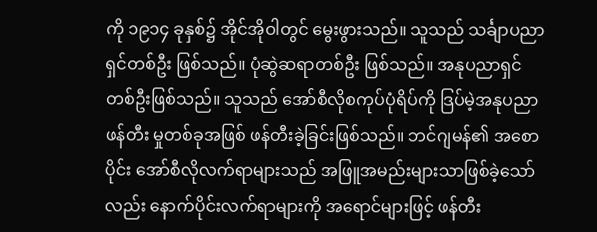ကို ၁၉၁၄ ခုနှစ်၌ အိုင်အိုဝါတွင် မွေးဖွားသည်။ သူသည် သင်္ချာပညာရှင်တစ်ဦး ဖြစ်သည်။ ပုံဆွဲဆရာတစ်ဦး ဖြစ်သည်။ အနုပညာရှင် တစ်ဦးဖြစ်သည်။ သူသည် အော်စီလိုစကုပ်ပုံရိပ်ကို ဒြပ်မဲ့အနုပညာဖန်တီး မှုတစ်ခုအဖြစ် ဖန်တီးခဲ့ခြင်းဖြစ်သည်။ ဘင်ဂျမန်၏ အစောပိုင်း အော်စီလိုလက်ရာများသည် အဖြူအမည်းများသာဖြစ်ခဲ့သော်လည်း နောက်ပိုင်းလက်ရာများကို အရောင်များဖြင့် ဖန်တီး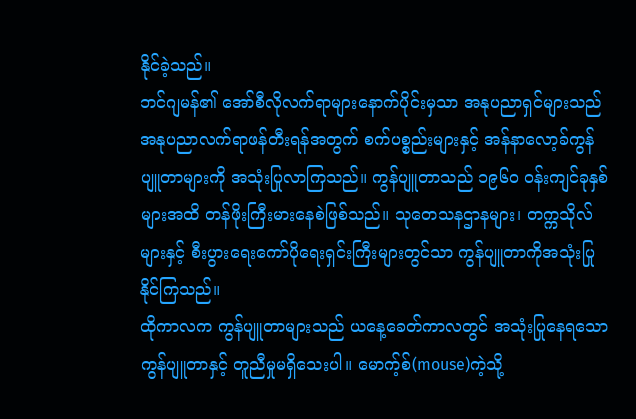နိုင်ခဲ့သည်။
ဘင်ဂျမန်၏ အော်စီလိုလက်ရာများနောက်ပိုင်းမှသာ အနုပညာရှင်များသည် အနုပညာလက်ရာဖန်တီးရန်အတွက် စက်ပစ္စည်းများနှင့် အန်နာလော့ခ်ကွန်ပျူတာများကို အသုံးပြုလာကြသည်။ ကွန်ပျူတာသည် ၁၉၆၀ ဝန်းကျင်ခုနှစ်များအထိ တန်ဖိုးကြီးမားနေစဲဖြစ်သည်။ သုတေသနဌာနများ၊ တက္ကသိုလ်များနှင့် စီးပွားရေးကော်ပိုရေးရှင်းကြီးများတွင်သာ ကွန်ပျူတာကိုအသုံးပြုနိုင်ကြသည်။
ထိုကာလက ကွန်ပျူတာများသည် ယနေ့ခေတ်ကာလတွင် အသုံးပြုနေရသောကွန်ပျူတာနှင့် တူညီမှုမရှိသေးပါ။ မောက့်စ်(mouse)ကဲ့သို့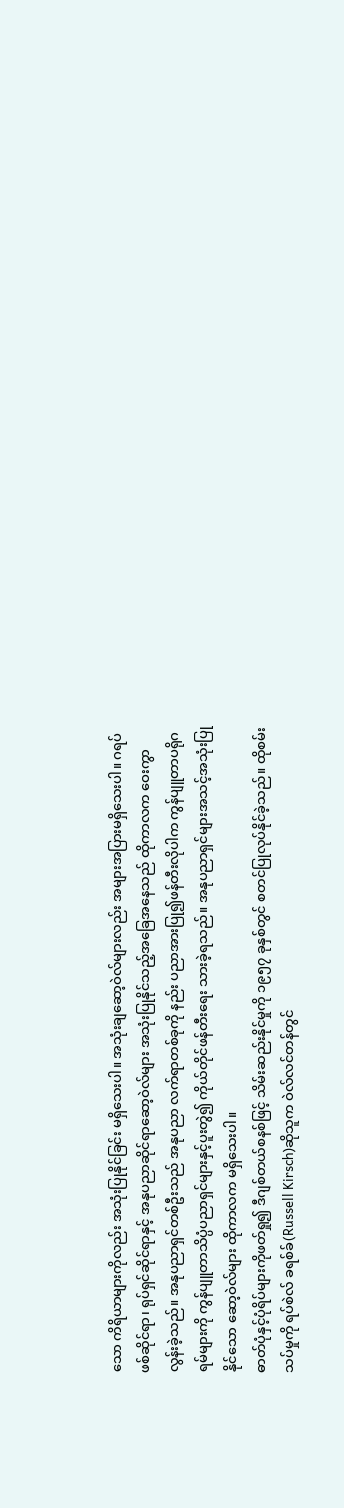သော ကိရိယာများကိုလည်း အသုံးပြုနိုင်ခြင်း မရှိသေးပါ။ အသုံးချဆော့ဝဲလ်များလည်း အများအပြားမရှိသေးပါ။ ဂရပ်ဖစ်ဆိုင်ရာ၊ ရုပ်ရှင်ဆိုင်ရာနှင့် အနုပညာဆိုင်ရာဆော့ဝဲလ်များ အသုံးပြုနိုင်သည့်အခြေအနေသည် ထိုကာလက ဝေးကွာလွန်းခဲ့သည်။ အနုပညာရှင်တစ်ဦးသည် အနုပညာ လက်ရာတစ်ခုကို နည်း ပညာအားပြု၍ဖန်တီးလိုပါက ကွန်ပျူတာပရိုဂရမ်များကို ကွန်ပျူတာသိပ္ပံပညာရှင်များနှင့်ပူးတွဲ၍ ကိုယ်တိုင်ဖန်တီးရေး သားခဲ့ရသည်။ အနုပညာရှင်များအသင့်အသုံးပြုနိုင်သော ဆော့ဝဲလ်များ ထိုကာလက မရှိသေးပါ။
ဓာတ်ပုံနှင့်ပုံရိပ်များကိုဖတ်ရှု၍ ဒီဂျစ်တယ်စနစ်ဖြင့် သိမ်းဆည်းနိုင်မှုကို ၁၉၅၇ ခုနှစ်တွင် စတင်ပြုလုပ်နိုင်ခဲ့သည်။ ထိုစမ်းသပ်မှုကို ရပ်စဲလ် ခရစ်ခ်(Russell Kirsch)ဆိုသူက ဝဲလ်လင်တန်တွင်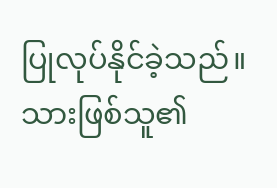ပြုလုပ်နိုင်ခဲ့သည်။ သားဖြစ်သူ၏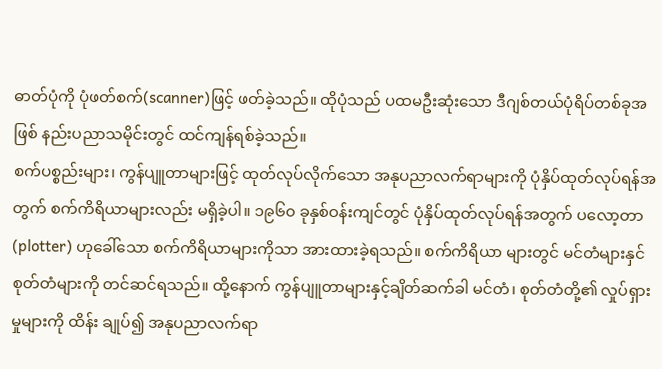ဓာတ်ပုံကို ပုံဖတ်စက်(scanner)ဖြင့် ဖတ်ခဲ့သည်။ ထိုပုံသည် ပထမဦးဆုံးသော ဒီဂျစ်တယ်ပုံရိပ်တစ်ခုအဖြစ် နည်းပညာသမိုင်းတွင် ထင်ကျန်ရစ်ခဲ့သည်။
စက်ပစ္စည်းများ၊ ကွန်ပျူတာများဖြင့် ထုတ်လုပ်လိုက်သော အနုပညာလက်ရာများကို ပုံနှိပ်ထုတ်လုပ်ရန်အတွက် စက်ကိရိယာများလည်း မရှိခဲ့ပါ။ ၁၉၆၀ ခုနှစ်ဝန်းကျင်တွင် ပုံနှိပ်ထုတ်လုပ်ရန်အတွက် ပလော့တာ(plotter) ဟုခေါ်သော စက်ကိရိယာများကိုသာ အားထားခဲ့ရသည်။ စက်ကိရိယာ များတွင် မင်တံများနှင်စုတ်တံများကို တင်ဆင်ရသည်။ ထို့နောက် ကွန်ပျူတာများနှင့်ချိတ်ဆက်ခါ မင်တံ၊ စုတ်တံတို့၏ လှုပ်ရှားမှုများကို ထိန်း ချုပ်၍ အနုပညာလက်ရာ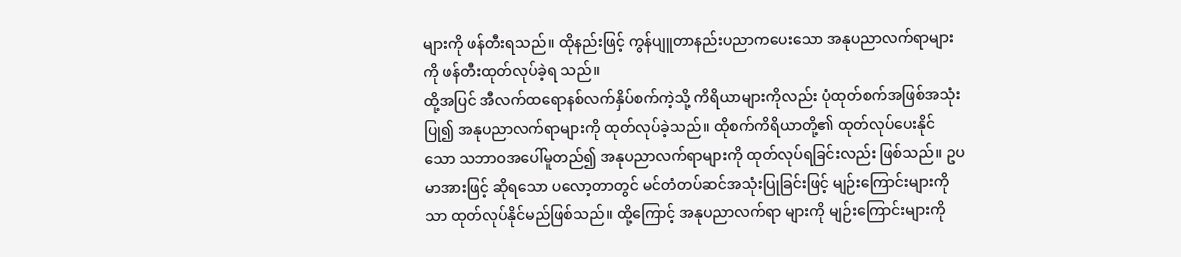များကို ဖန်တီးရသည်။ ထိုနည်းဖြင့် ကွန်ပျူတာနည်းပညာကပေးသော အနုပညာလက်ရာများကို ဖန်တီးထုတ်လုပ်ခဲ့ရ သည်။
ထို့အပြင် အီလက်ထရောနစ်လက်နှိပ်စက်ကဲ့သို့ ကိရိယာများကိုလည်း ပုံထုတ်စက်အဖြစ်အသုံးပြု၍ အနုပညာလက်ရာများကို ထုတ်လုပ်ခဲ့သည်။ ထိုစက်ကိရိယာတို့၏ ထုတ်လုပ်ပေးနိုင်သော သဘာဝအပေါ်မူတည်၍ အနုပညာလက်ရာများကို ထုတ်လုပ်ရခြင်းလည်း ဖြစ်သည်။ ဥပမာအားဖြင့် ဆိုရသော ပလော့တာတွင် မင်တံတပ်ဆင်အသုံးပြုခြင်းဖြင့် မျဉ်းကြောင်းများကိုသာ ထုတ်လုပ်နိုင်မည်ဖြစ်သည်။ ထို့ကြောင့် အနုပညာလက်ရာ များကို မျဉ်းကြောင်းများကို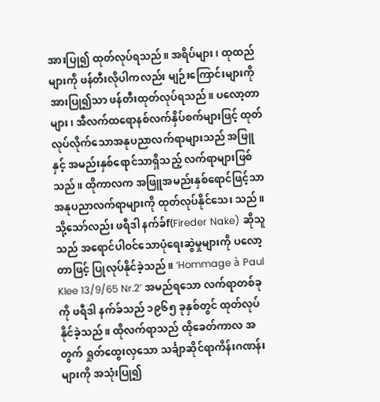အားပြု၍ ထုတ်လုပ်ရသည်။ အရိပ်များ၊ ထုထည်များကို ဖန်တီးလိုပါကလည်း မျဉ်းကြောင်းများကိုအားပြု၍သာ ဖန်တီးထုတ်လုပ်ရသည်။ ပလော့တာများ၊ အီလက်ထရောနစ်လက်နှိပ်စက်များဖြင့် ထုတ်လုပ်လိုက်သောအနုပညာလက်ရာများသည် အဖြူနှင့် အမည်းနှစ်ရောင်သာရှိသည့် လက်ရာများဖြစ်သည်။ ထိုကာလက အဖြူအမည်းနှစ်ရောင်ဖြင့်သာ အနုပညာလက်ရာများကို ထုတ်လုပ်နိုင်သေး သည်။
သို့သော်လည်း ဖရီဒါ နက်ခ်f(Fireder Nake) ဆိုသူသည် အရောင်ပါဝင်သောပုံရေးဆွဲမှုများကို ပလော့တာဖြင့် ပြုလုပ်နိုင်ခဲ့သည်။ ‘Hommage à Paul Klee 13/9/65 Nr.2’ အမည်ရသော လက်ရာတစ်ခုကို ဖရီဒါ နက်ခ်သည် ၁၉၆၅ ခုနှစ်တွင် ထုတ်လုပ်နိုင်ခဲ့သည်။ ထိုလက်ရာသည် ထိုခေတ်ကာလ အတွက် ရှုတ်ထွေးလှသော သင်္ချာဆိုင်ရာကိန်းဂဏန်းများကို အသုံးပြု၍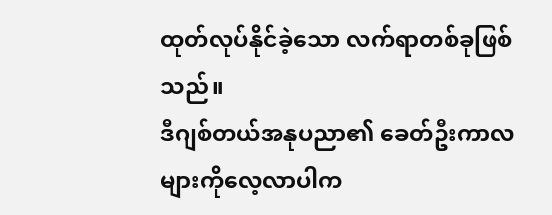ထုတ်လုပ်နိုင်ခဲ့သော လက်ရာတစ်ခုဖြစ်သည်။
ဒီဂျစ်တယ်အနုပညာ၏ ခေတ်ဦးကာလများကိုလေ့လာပါက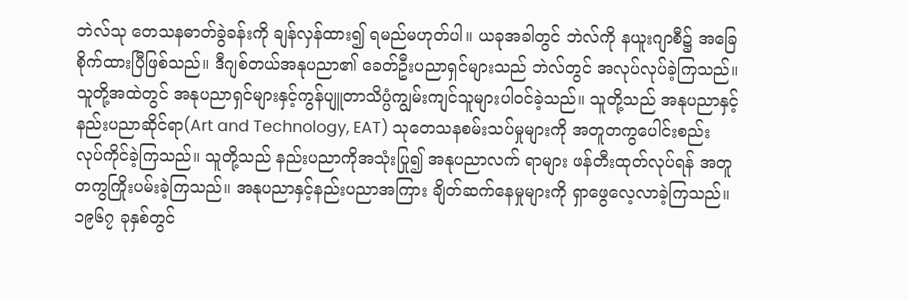ဘဲလ်သု တေသနဓာတ်ခွဲခန်းကို ချန်လှန်ထား၍ ရမည်မဟုတ်ပါ။ ယခုအခါတွင် ဘဲလ်ကို နယူးဂျာစီ၌ အခြေစိုက်ထားပြီဖြစ်သည်။ ဒီဂျစ်တယ်အနုပညာ၏ ခေတ်ဦးပညာရှင်များသည် ဘဲလ်တွင် အလုပ်လုပ်ခဲ့ကြသည်။ သူတို့အထဲတွင် အနုပညာရှင်များနှင့်ကွန်ပျူတာသိပ္ပံကျွမ်းကျင်သူများပါဝင်ခဲ့သည်။ သူတို့သည် အနုပညာနှင့်နည်းပညာဆိုင်ရာ(Art and Technology, EAT) သုတေသနစမ်းသပ်မှုများကို အတူတကွပေါင်းစည်းလုပ်ကိုင်ခဲ့ကြသည်။ သူတို့သည် နည်းပညာကိုအသုံးပြု၍ အနုပညာလက် ရာများ ဖန်တီးထုတ်လုပ်ရန် အတူတကွကြိုးပမ်းခဲ့ကြသည်။ အနုပညာနှင့်နည်းပညာအကြား ချိတ်ဆက်နေမှုများကို ရှာဖွေလေ့လာခဲ့ကြသည်။
၁၉၆၇ ခုနှစ်တွင်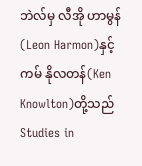ဘဲလ်မှ လီအို ဟာမွန်(Leon Harmon)နှင့် ကမ် နိုလတန်(Ken Knowlton)တို့သည် Studies in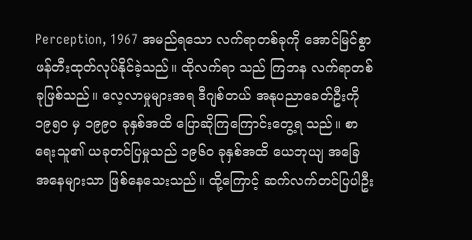Perception, 1967 အမည်ရသော လက်ရာတစ်ခုကို အောင်မြင်စွာ ဖန်တီးထုတ်လုပ်နိုင်ခဲ့သည်။ ထိုလက်ရာ သည် ကြဘန လက်ရာတစ်ခုဖြစ်သည်။ လေ့လာမှုများအရ ဒီဂျစ်တယ် အနုပညာခေတ်ဦးကို ၁၉၅၀ မှ ၁၉၉၀ ခုနှစ်အထိ ပြောဆိုကြကြောင်းတွေ့ရ သည်။ စာရေးသူ၏ ယခုတင်ပြမှုသည် ၁၉၆၀ ခုနှစ်အထိ ယေဘုယျ အခြေ အနေများသာ ဖြစ်နေသေးသည်။ ထို့ကြောင့် ဆက်လက်တင်ပြပါဦး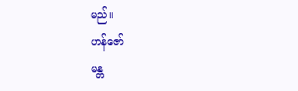မည်။
ဟန်ဇော်
မန္တ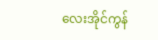လေးအိုင်ကွန်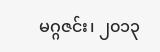မဂ္ဂဇင်း၊ ၂၀၁၃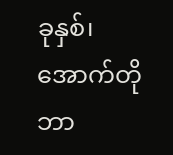ခုနှစ်၊ အောက်တိုဘာ